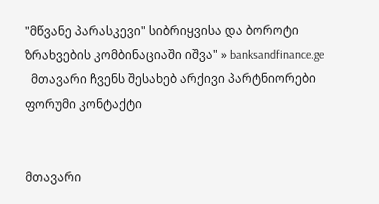"მწვანე პარასკევი" სიბრიყვისა და ბოროტი ზრახვების კომბინაციაში იშვა" » banksandfinance.ge
  მთავარი ჩვენს შესახებ არქივი პარტნიორები ფორუმი კონტაქტი


მთავარი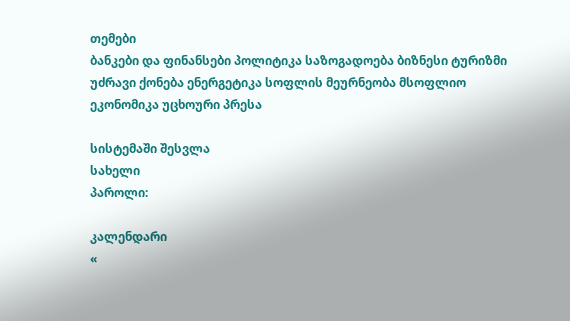თემები
ბანკები და ფინანსები პოლიტიკა საზოგადოება ბიზნესი ტურიზმი უძრავი ქონება ენერგეტიკა სოფლის მეურნეობა მსოფლიო ეკონომიკა უცხოური პრესა

სისტემაში შესვლა
სახელი
პაროლი:

კალენდარი
«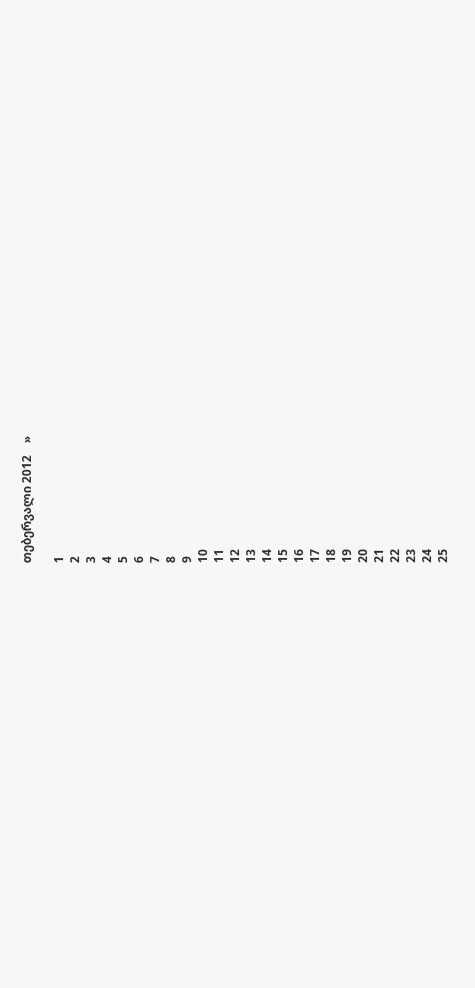თებერვალი 2012    »

1
2
3
4
5
6
7
8
9
10
11
12
13
14
15
16
17
18
19
20
21
22
23
24
25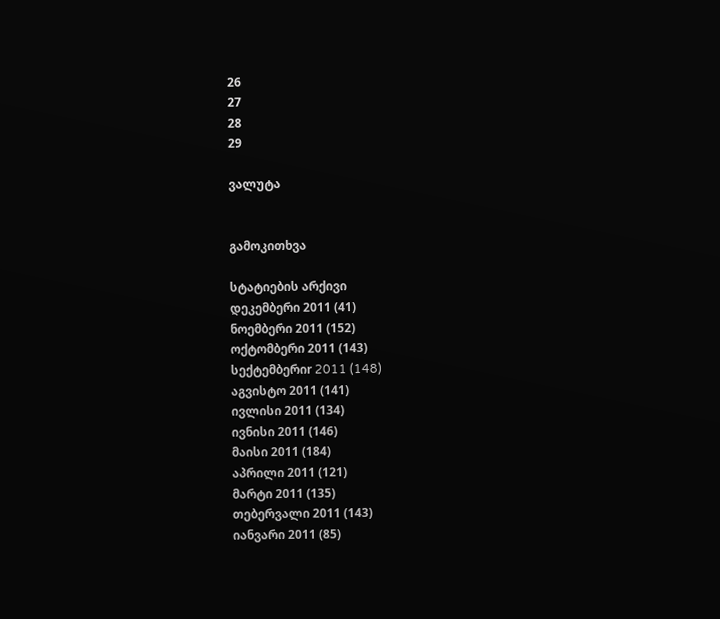26
27
28
29

ვალუტა


გამოკითხვა

სტატიების არქივი
დეკემბერი 2011 (41)
ნოემბერი 2011 (152)
ოქტომბერი 2011 (143)
სექტემბერიr 2011 (148)
აგვისტო 2011 (141)
ივლისი 2011 (134)
ივნისი 2011 (146)
მაისი 2011 (184)
აპრილი 2011 (121)
მარტი 2011 (135)
თებერვალი 2011 (143)
იანვარი 2011 (85)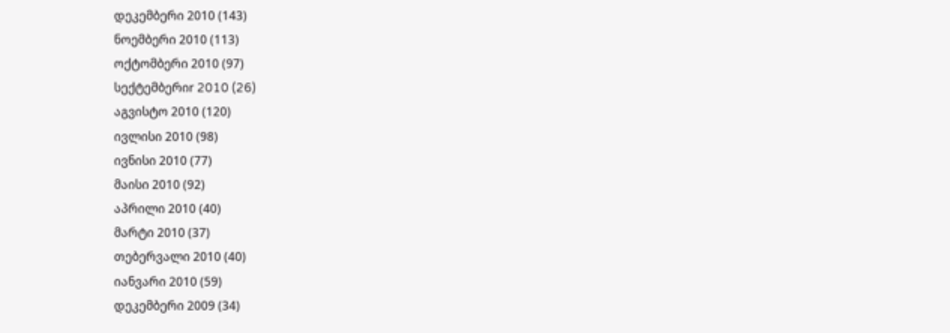დეკემბერი 2010 (143)
ნოემბერი 2010 (113)
ოქტომბერი 2010 (97)
სექტემბერიr 2010 (26)
აგვისტო 2010 (120)
ივლისი 2010 (98)
ივნისი 2010 (77)
მაისი 2010 (92)
აპრილი 2010 (40)
მარტი 2010 (37)
თებერვალი 2010 (40)
იანვარი 2010 (59)
დეკემბერი 2009 (34)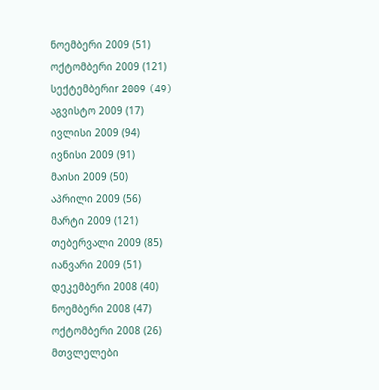ნოემბერი 2009 (51)
ოქტომბერი 2009 (121)
სექტემბერიr 2009 (49)
აგვისტო 2009 (17)
ივლისი 2009 (94)
ივნისი 2009 (91)
მაისი 2009 (50)
აპრილი 2009 (56)
მარტი 2009 (121)
თებერვალი 2009 (85)
იანვარი 2009 (51)
დეკემბერი 2008 (40)
ნოემბერი 2008 (47)
ოქტომბერი 2008 (26)
მთვლელები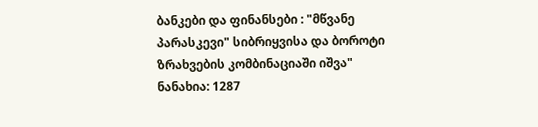ბანკები და ფინანსები : "მწვანე პარასკევი" სიბრიყვისა და ბოროტი ზრახვების კომბინაციაში იშვა"
ნანახია: 1287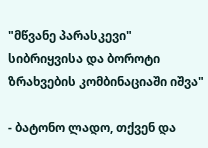"მწვანე პარასკევი" სიბრიყვისა და ბოროტი ზრახვების კომბინაციაში იშვა"

- ბატონო ლადო, თქვენ და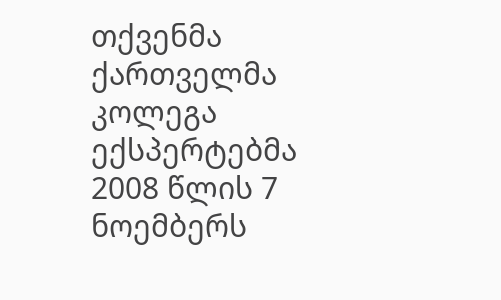თქვენმა ქართველმა კოლეგა ექსპერტებმა 2008 წლის 7 ნოემბერს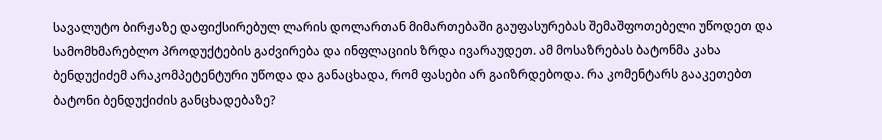სავალუტო ბირჟაზე დაფიქსირებულ ლარის დოლართან მიმართებაში გაუფასურებას შემაშფოთებელი უწოდეთ და სამომხმარებლო პროდუქტების გაძვირება და ინფლაციის ზრდა ივარაუდეთ. ამ მოსაზრებას ბატონმა კახა ბენდუქიძემ არაკომპეტენტური უწოდა და განაცხადა, რომ ფასები არ გაიზრდებოდა. რა კომენტარს გააკეთებთ ბატონი ბენდუქიძის განცხადებაზე?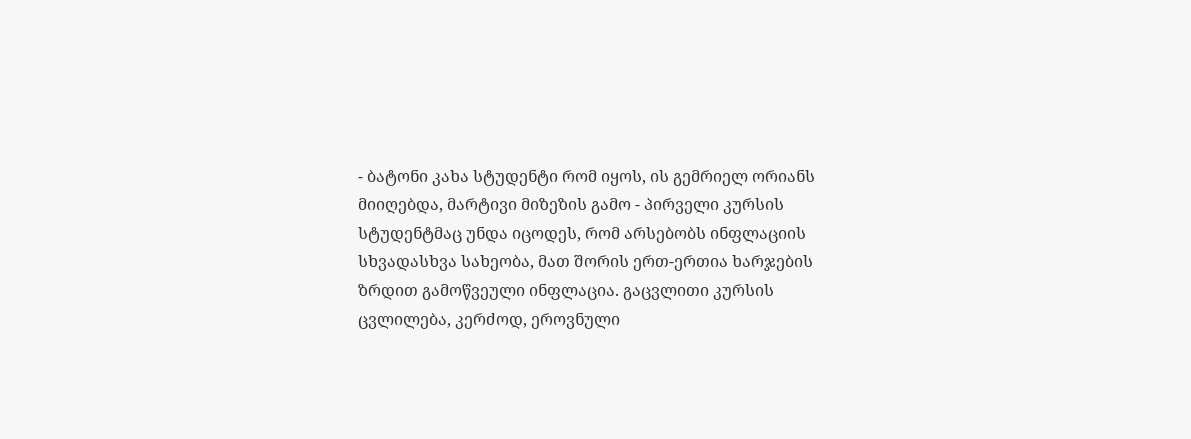- ბატონი კახა სტუდენტი რომ იყოს, ის გემრიელ ორიანს მიიღებდა, მარტივი მიზეზის გამო - პირველი კურსის სტუდენტმაც უნდა იცოდეს, რომ არსებობს ინფლაციის სხვადასხვა სახეობა, მათ შორის ერთ-ერთია ხარჯების ზრდით გამოწვეული ინფლაცია. გაცვლითი კურსის ცვლილება, კერძოდ, ეროვნული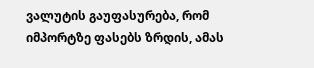ვალუტის გაუფასურება, რომ იმპორტზე ფასებს ზრდის, ამას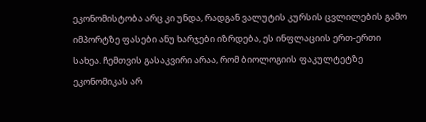ეკონომისტობა არც კი უნდა, რადგან ვალუტის კურსის ცვლილების გამო იმპორტზე ფასები ანუ ხარჯები იზრდება, ეს ინფლაციის ერთ-ერთი სახეა. ჩემთვის გასაკვირი არაა, რომ ბიოლოგიის ფაკულტეტზე ეკონომიკას არ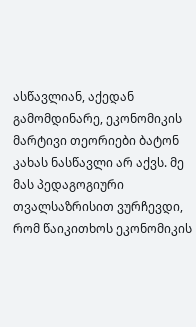ასწავლიან, აქედან გამომდინარე, ეკონომიკის მარტივი თეორიები ბატონ კახას ნასწავლი არ აქვს. მე მას პედაგოგიური თვალსაზრისით ვურჩევდი, რომ წაიკითხოს ეკონომიკის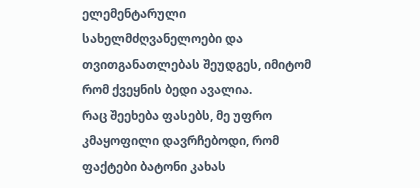ელემენტარული სახელმძღვანელოები და თვითგანათლებას შეუდგეს, იმიტომ რომ ქვეყნის ბედი ავალია.
რაც შეეხება ფასებს, მე უფრო კმაყოფილი დავრჩებოდი, რომ ფაქტები ბატონი კახას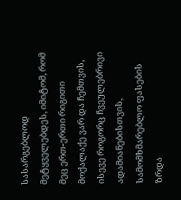სასარგებლოდ მეტყველებდეს, იმიტომ, რომ მეც ერთ-ერთი რიგითი მოქალაქე ვარ და ჩემთვის, ისევე როგორც ჩვეულებრივი ადამიანებისთვის, სამომხმარებლო ფასების ზრდა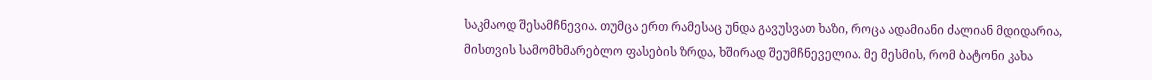საკმაოდ შესამჩნევია. თუმცა ერთ რამესაც უნდა გავუსვათ ხაზი, როცა ადამიანი ძალიან მდიდარია, მისთვის სამომხმარებლო ფასების ზრდა, ხშირად შეუმჩნეველია. მე მესმის, რომ ბატონი კახა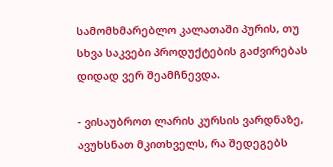სამომხმარებლო კალათაში პურის, თუ სხვა საკვები პროდუქტების გაძვირებას დიდად ვერ შეამჩნევდა.

- ვისაუბროთ ლარის კურსის ვარდნაზე, ავუხსნათ მკითხველს, რა შედეგებს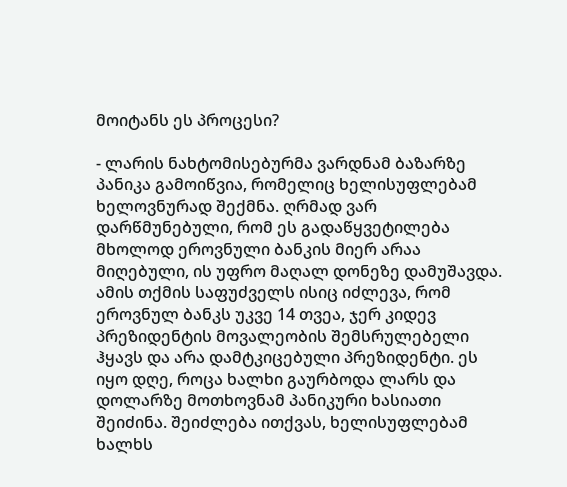მოიტანს ეს პროცესი?

- ლარის ნახტომისებურმა ვარდნამ ბაზარზე პანიკა გამოიწვია, რომელიც ხელისუფლებამ ხელოვნურად შექმნა. ღრმად ვარ დარწმუნებული, რომ ეს გადაწყვეტილება მხოლოდ ეროვნული ბანკის მიერ არაა მიღებული, ის უფრო მაღალ დონეზე დამუშავდა. ამის თქმის საფუძველს ისიც იძლევა, რომ ეროვნულ ბანკს უკვე 14 თვეა, ჯერ კიდევ პრეზიდენტის მოვალეობის შემსრულებელი ჰყავს და არა დამტკიცებული პრეზიდენტი. ეს იყო დღე, როცა ხალხი გაურბოდა ლარს და დოლარზე მოთხოვნამ პანიკური ხასიათი შეიძინა. შეიძლება ითქვას, ხელისუფლებამ ხალხს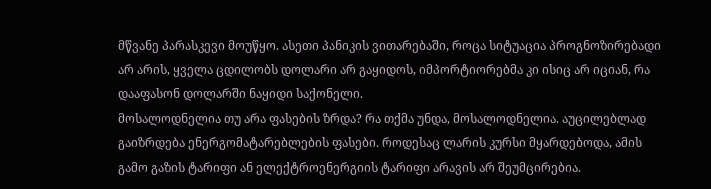მწვანე პარასკევი მოუწყო. ასეთი პანიკის ვითარებაში, როცა სიტუაცია პროგნოზირებადი არ არის, ყველა ცდილობს დოლარი არ გაყიდოს, იმპორტიორებმა კი ისიც არ იციან, რა დააფასონ დოლარში ნაყიდი საქონელი.
მოსალოდნელია თუ არა ფასების ზრდა? რა თქმა უნდა, მოსალოდნელია. აუცილებლად გაიზრდება ენერგომატარებლების ფასები. როდესაც ლარის კურსი მყარდებოდა, ამის გამო გაზის ტარიფი ან ელექტროენერგიის ტარიფი არავის არ შეუმცირებია.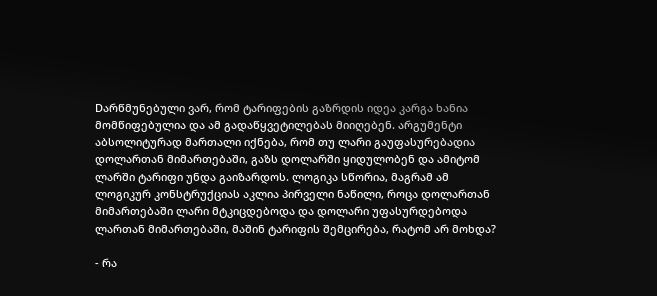Dარწმუნებული ვარ, რომ ტარიფების გაზრდის იდეა კარგა ხანია მომწიფებულია და ამ გადაწყვეტილებას მიიღებენ. არგუმენტი აბსოლიტურად მართალი იქნება, რომ თუ ლარი გაუფასურებადია დოლართან მიმართებაში, გაზს დოლარში ყიდულობენ და ამიტომ ლარში ტარიფი უნდა გაიზარდოს. ლოგიკა სწორია, მაგრამ ამ ლოგიკურ კონსტრუქციას აკლია პირველი ნაწილი, როცა დოლართან მიმართებაში ლარი მტკიცდებოდა და დოლარი უფასურდებოდა ლართან მიმართებაში, მაშინ ტარიფის შემცირება, რატომ არ მოხდა?

- რა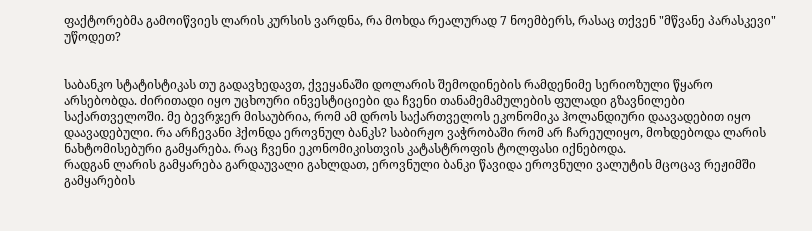ფაქტორებმა გამოიწვიეს ლარის კურსის ვარდნა, რა მოხდა რეალურად 7 ნოემბერს, რასაც თქვენ "მწვანე პარასკევი" უწოდეთ?


საბანკო სტატისტიკას თუ გადავხედავთ, ქვეყანაში დოლარის შემოდინების რამდენიმე სერიოზული წყარო არსებობდა. ძირითადი იყო უცხოური ინვესტიციები და ჩვენი თანამემამულების ფულადი გზავნილები საქართველოში. მე ბევრჯერ მისაუბრია, რომ ამ დროს საქართველოს ეკონომიკა ჰოლანდიური დაავადებით იყო დაავადებული. რა არჩევანი ჰქონდა ეროვნულ ბანკს? საბირჟო ვაჭრობაში რომ არ ჩარეულიყო, მოხდებოდა ლარის ნახტომისებური გამყარება. რაც ჩვენი ეკონომიკისთვის კატასტროფის ტოლფასი იქნებოდა.
რადგან ლარის გამყარება გარდაუვალი გახლდათ, ეროვნული ბანკი წავიდა ეროვნული ვალუტის მცოცავ რეჟიმში გამყარების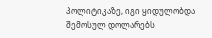პოლიტიკაზე, იგი ყიდულობდა შემოსულ დოლარებს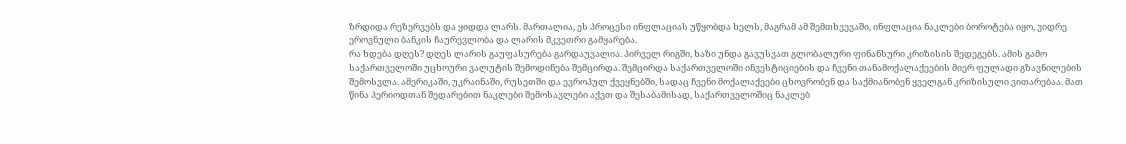ზრდიდა რეზერვებს და ყიდდა ლარს. მართალია, ეს პროცესი ინფლაციას უწყობდა ხელს, მაგრამ ამ შემთხვევაში, ინფლაცია ნაკლები ბოროტება იყო, ვიდრე ეროვნული ბანკის ჩაურევლობა და ლარის მკვეთრი გამყარება.
რა ხდება დღეს? დღეს ლარის გაუფასურება გარდაუვალია. პირველ რიგში, ხაზი უნდა გავუსვათ გლობალური ფინანსური კრიზისის შედეგებს. ამის გამო საქართველოში უცხოური ვალუტის შემოდინება შემცირდა. შემცირდა საქართველოში ინვესტიციების და ჩვენი თანამოქალაქეების მიერ ფულადი გზავნილების შემოსვლა. ამერიკაში, უკრაინაში, რუსეთში და ევროპულ ქვეყნებში, სადაც ჩვენი მოქალაქეები ცხოვრობენ და საქმიანობენ ყველგან კრიზისული ვითარებაა. მათ წინა პერიოდთან შედარებით ნაკლები შემოსავლები აქვთ და შესაბამისად, საქართველოშიც ნაკლებ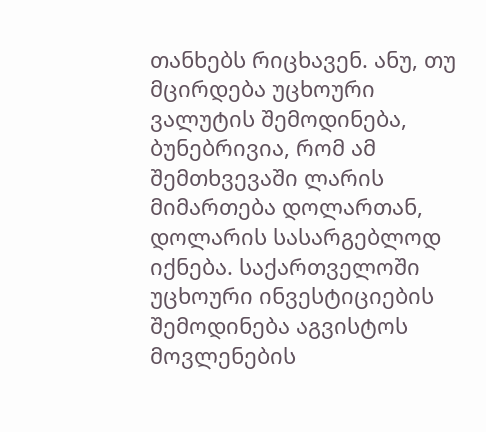თანხებს რიცხავენ. ანუ, თუ მცირდება უცხოური ვალუტის შემოდინება, ბუნებრივია, რომ ამ შემთხვევაში ლარის მიმართება დოლართან, დოლარის სასარგებლოდ იქნება. საქართველოში უცხოური ინვესტიციების შემოდინება აგვისტოს მოვლენების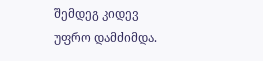შემდეგ კიდევ უფრო დამძიმდა.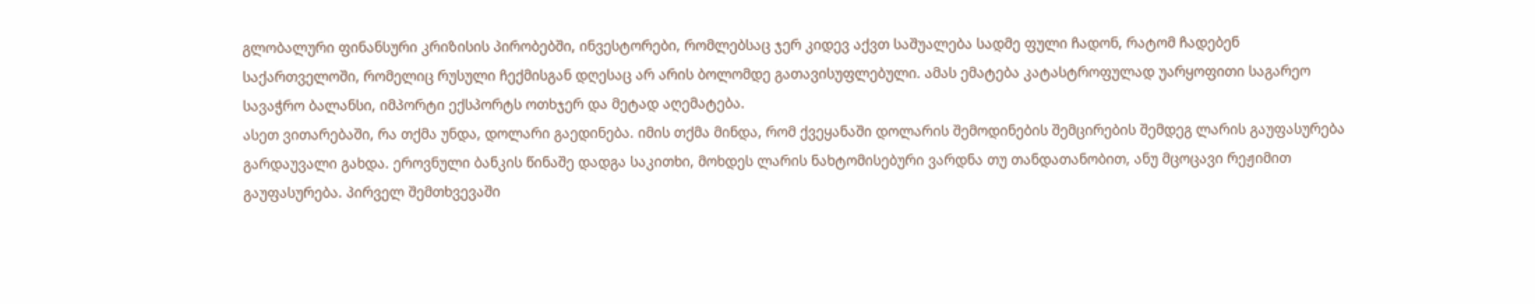გლობალური ფინანსური კრიზისის პირობებში, ინვესტორები, რომლებსაც ჯერ კიდევ აქვთ საშუალება სადმე ფული ჩადონ, რატომ ჩადებენ საქართველოში, რომელიც რუსული ჩექმისგან დღესაც არ არის ბოლომდე გათავისუფლებული. ამას ემატება კატასტროფულად უარყოფითი საგარეო სავაჭრო ბალანსი, იმპორტი ექსპორტს ოთხჯერ და მეტად აღემატება.
ასეთ ვითარებაში, რა თქმა უნდა, დოლარი გაედინება. იმის თქმა მინდა, რომ ქვეყანაში დოლარის შემოდინების შემცირების შემდეგ ლარის გაუფასურება გარდაუვალი გახდა. ეროვნული ბანკის წინაშე დადგა საკითხი, მოხდეს ლარის ნახტომისებური ვარდნა თუ თანდათანობით, ანუ მცოცავი რეჟიმით გაუფასურება. პირველ შემთხვევაში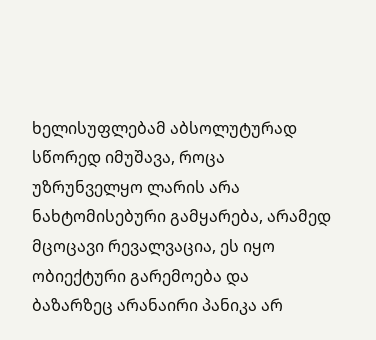ხელისუფლებამ აბსოლუტურად სწორედ იმუშავა, როცა უზრუნველყო ლარის არა ნახტომისებური გამყარება, არამედ მცოცავი რევალვაცია, ეს იყო ობიექტური გარემოება და ბაზარზეც არანაირი პანიკა არ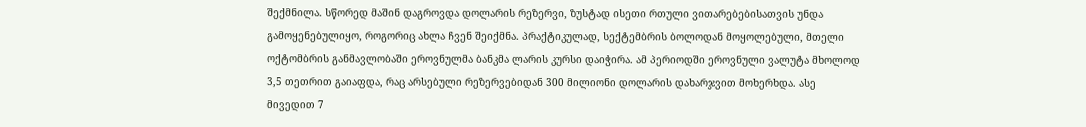შექმნილა. სწორედ მაშინ დაგროვდა დოლარის რეზერვი, ზუსტად ისეთი რთული ვითარებებისათვის უნდა გამოყენებულიყო, როგორიც ახლა ჩვენ შეიქმნა. პრაქტიკულად, სექტემბრის ბოლოდან მოყოლებული, მთელი ოქტომბრის განმავლობაში ეროვნულმა ბანკმა ლარის კურსი დაიჭირა. ამ პერიოდში ეროვნული ვალუტა მხოლოდ 3,5 თეთრით გაიაფდა, რაც არსებული რეზერვებიდან 300 მილიონი დოლარის დახარჯვით მოხერხდა. ასე მივედით 7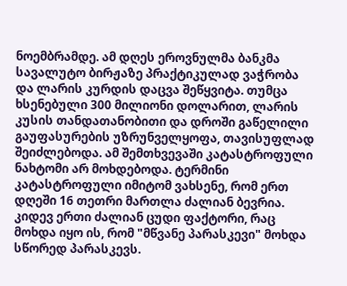ნოემბრამდე. ამ დღეს ეროვნულმა ბანკმა სავალუტო ბირჟაზე პრაქტიკულად ვაჭრობა და ლარის კურდის დაცვა შეწყვიტა. თუმცა ხსენებული 300 მილიონი დოლარით, ლარის კუსის თანდათანობითი და დროში გაწელილი გაუფასურების უზრუნველყოფა, თავისუფლად შეიძლებოდა. ამ შემთხვევაში კატასტროფული ნახტომი არ მოხდებოდა. ტერმინი კატასტროფული იმიტომ ვახსენე, რომ ერთ დღეში 16 თეთრი მართლა ძალიან ბევრია.
კიდევ ერთი ძალიან ცუდი ფაქტორი, რაც მოხდა იყო ის, რომ "მწვანე პარასკევი" მოხდა სწორედ პარასკევს.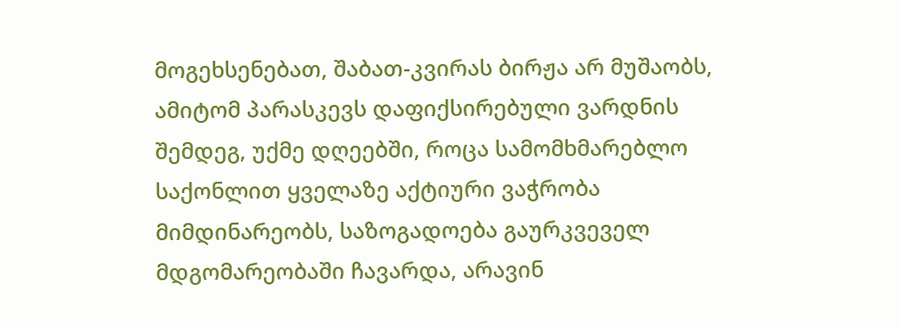მოგეხსენებათ, შაბათ-კვირას ბირჟა არ მუშაობს, ამიტომ პარასკევს დაფიქსირებული ვარდნის შემდეგ, უქმე დღეებში, როცა სამომხმარებლო საქონლით ყველაზე აქტიური ვაჭრობა მიმდინარეობს, საზოგადოება გაურკვეველ მდგომარეობაში ჩავარდა, არავინ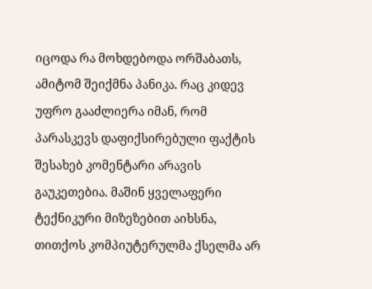იცოდა რა მოხდებოდა ორშაბათს, ამიტომ შეიქმნა პანიკა. რაც კიდევ უფრო გააძლიერა იმან, რომ პარასკევს დაფიქსირებული ფაქტის შესახებ კომენტარი არავის გაუკეთებია. მაშინ ყველაფერი ტექნიკური მიზეზებით აიხსნა, თითქოს კომპიუტერულმა ქსელმა არ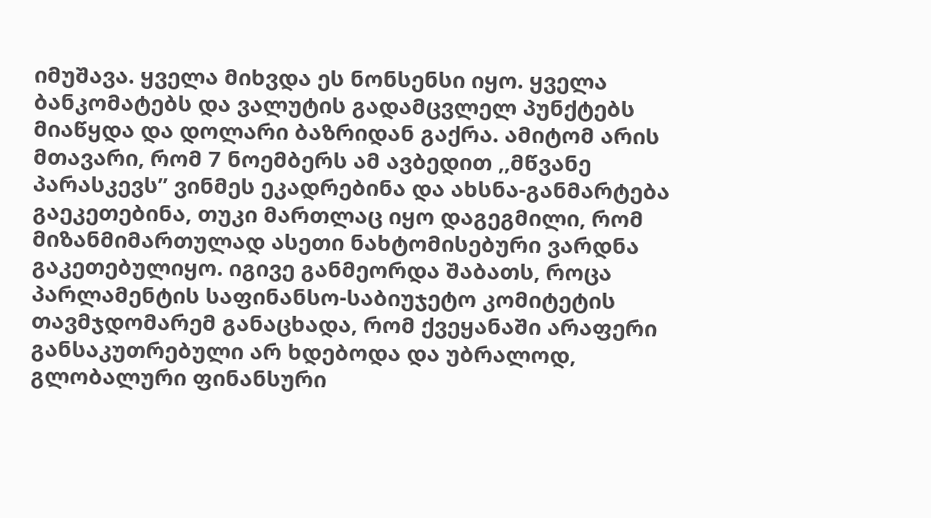იმუშავა. ყველა მიხვდა ეს ნონსენსი იყო. ყველა ბანკომატებს და ვალუტის გადამცვლელ პუნქტებს მიაწყდა და დოლარი ბაზრიდან გაქრა. ამიტომ არის მთავარი, რომ 7 ნოემბერს ამ ავბედით ,,მწვანე პარასკევს” ვინმეს ეკადრებინა და ახსნა-განმარტება გაეკეთებინა, თუკი მართლაც იყო დაგეგმილი, რომ მიზანმიმართულად ასეთი ნახტომისებური ვარდნა გაკეთებულიყო. იგივე განმეორდა შაბათს, როცა პარლამენტის საფინანსო-საბიუჯეტო კომიტეტის თავმჯდომარემ განაცხადა, რომ ქვეყანაში არაფერი განსაკუთრებული არ ხდებოდა და უბრალოდ, გლობალური ფინანსური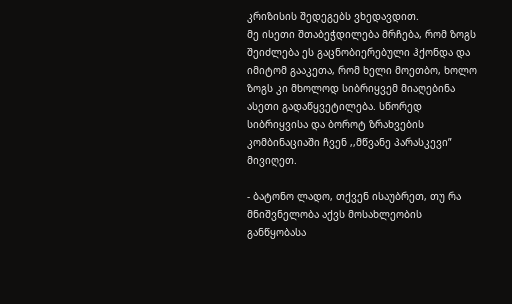კრიზისის შედეგებს ვხედავდით.
მე ისეთი შთაბეჭდილება მრჩება, რომ ზოგს შეიძლება ეს გაცნობიერებული ჰქონდა და იმიტომ გააკეთა, რომ ხელი მოეთბო, ხოლო ზოგს კი მხოლოდ სიბრიყვემ მიაღებინა ასეთი გადაწყვეტილება. სწორედ სიბრიყვისა და ბოროტ ზრახვების კომბინაციაში ჩვენ ,,მწვანე პარასკევი” მივიღეთ.

- ბატონო ლადო, თქვენ ისაუბრეთ, თუ რა მნიშვნელობა აქვს მოსახლეობის განწყობასა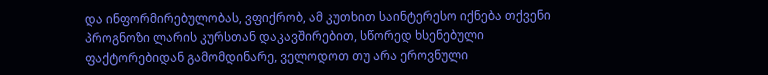და ინფორმირებულობას, ვფიქრობ, ამ კუთხით საინტერესო იქნება თქვენი პროგნოზი ლარის კურსთან დაკავშირებით, სწორედ ხსენებული ფაქტორებიდან გამომდინარე, ველოდოთ თუ არა ეროვნული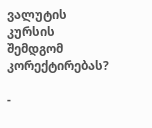ვალუტის კურსის შემდგომ კორექტირებას?

-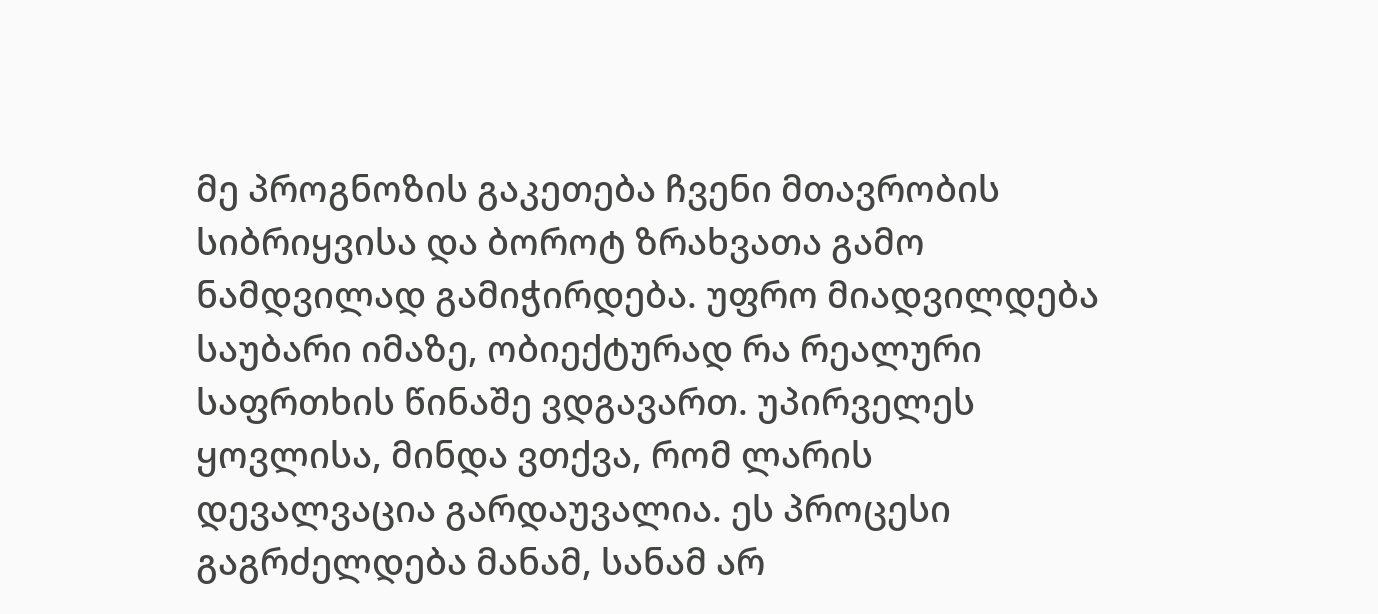მე პროგნოზის გაკეთება ჩვენი მთავრობის სიბრიყვისა და ბოროტ ზრახვათა გამო ნამდვილად გამიჭირდება. უფრო მიადვილდება საუბარი იმაზე, ობიექტურად რა რეალური საფრთხის წინაშე ვდგავართ. უპირველეს ყოვლისა, მინდა ვთქვა, რომ ლარის დევალვაცია გარდაუვალია. ეს პროცესი გაგრძელდება მანამ, სანამ არ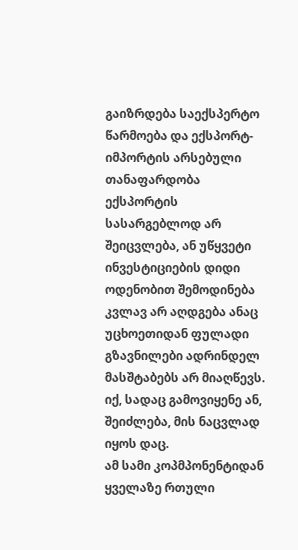გაიზრდება საექსპერტო წარმოება და ექსპორტ-იმპორტის არსებული თანაფარდობა ექსპორტის სასარგებლოდ არ შეიცვლება, ან უწყვეტი ინვესტიციების დიდი ოდენობით შემოდინება კვლავ არ აღდგება ანაც უცხოეთიდან ფულადი გზავნილები ადრინდელ მასშტაბებს არ მიაღწევს. იქ, სადაც გამოვიყენე ან, შეიძლება, მის ნაცვლად იყოს დაც.
ამ სამი კოპმპონენტიდან ყველაზე რთული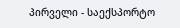პირველი - საექსპორტო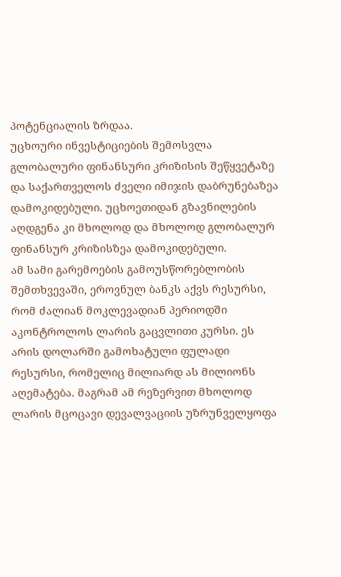პოტენციალის ზრდაა.
უცხოური ინვესტიციების შემოსვლა გლობალური ფინანსური კრიზისის შეწყვეტაზე და საქართველოს ძველი იმიჯის დაბრუნებაზეა დამოკიდებული. უცხოეთიდან გზავნილების აღდგენა კი მხოლოდ და მხოლოდ გლობალურ ფინანსურ კრიზისზეა დამოკიდებული.
ამ სამი გარემოების გამოუსწორებლობის შემთხვევაში, ეროვნულ ბანკს აქვს რესურსი, რომ ძალიან მოკლევადიან პერიოდში აკონტროლოს ლარის გაცვლითი კურსი. ეს არის დოლარში გამოხატული ფულადი რესურსი, რომელიც მილიარდ ას მილიონს აღემატება. მაგრამ ამ რეზერვით მხოლოდ ლარის მცოცავი დევალვაციის უზრუნველყოფა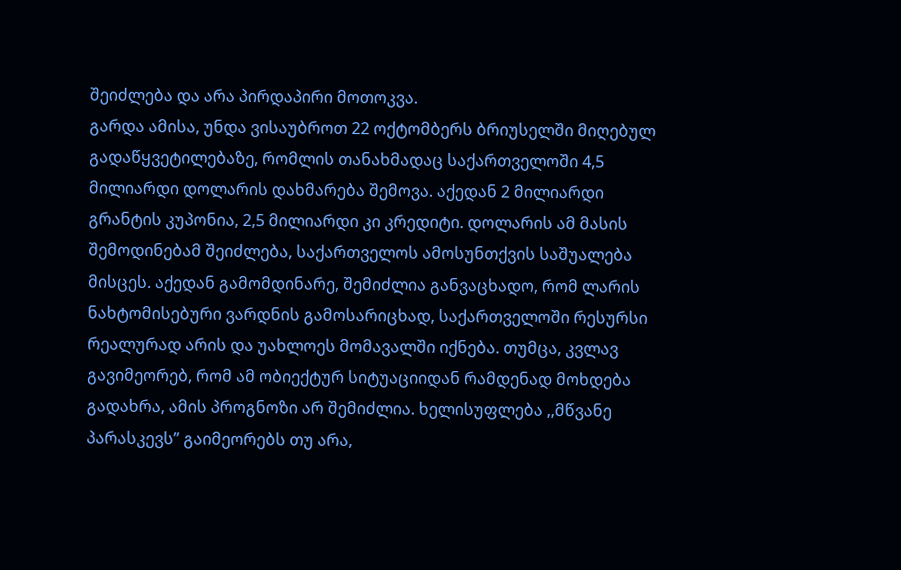შეიძლება და არა პირდაპირი მოთოკვა.
გარდა ამისა, უნდა ვისაუბროთ 22 ოქტომბერს ბრიუსელში მიღებულ გადაწყვეტილებაზე, რომლის თანახმადაც საქართველოში 4,5 მილიარდი დოლარის დახმარება შემოვა. აქედან 2 მილიარდი გრანტის კუპონია, 2,5 მილიარდი კი კრედიტი. დოლარის ამ მასის შემოდინებამ შეიძლება, საქართველოს ამოსუნთქვის საშუალება მისცეს. აქედან გამომდინარე, შემიძლია განვაცხადო, რომ ლარის ნახტომისებური ვარდნის გამოსარიცხად, საქართველოში რესურსი რეალურად არის და უახლოეს მომავალში იქნება. თუმცა, კვლავ გავიმეორებ, რომ ამ ობიექტურ სიტუაციიდან რამდენად მოხდება გადახრა, ამის პროგნოზი არ შემიძლია. ხელისუფლება ,,მწვანე პარასკევს” გაიმეორებს თუ არა,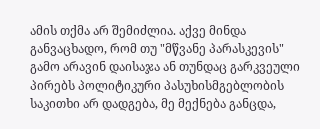ამის თქმა არ შემიძლია. აქვე მინდა განვაცხადო, რომ თუ "მწვანე პარასკევის" გამო არავინ დაისაჯა ან თუნდაც გარკვეული პირებს პოლიტიკური პასუხისმგებლობის საკითხი არ დადგება, მე მექნება განცდა,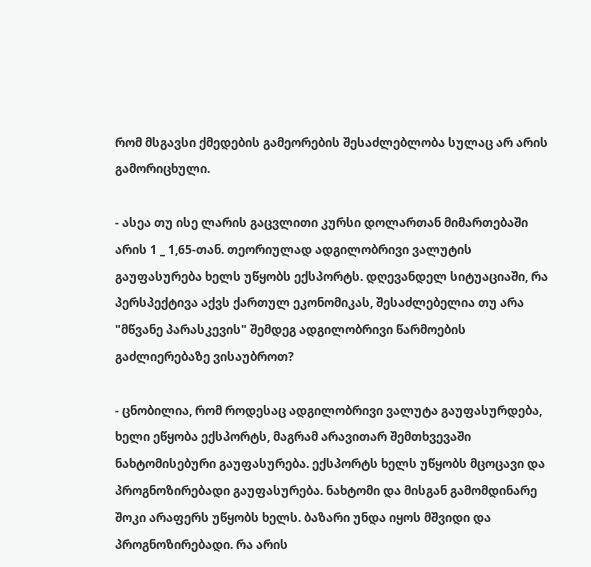რომ მსგავსი ქმედების გამეორების შესაძლებლობა სულაც არ არის გამორიცხული.

- ასეა თუ ისე ლარის გაცვლითი კურსი დოლართან მიმართებაში არის 1 _ 1,65-თან. თეორიულად ადგილობრივი ვალუტის გაუფასურება ხელს უწყობს ექსპორტს. დღევანდელ სიტუაციაში, რა პერსპექტივა აქვს ქართულ ეკონომიკას, შესაძლებელია თუ არა "მწვანე პარასკევის" შემდეგ ადგილობრივი წარმოების გაძლიერებაზე ვისაუბროთ?

- ცნობილია, რომ როდესაც ადგილობრივი ვალუტა გაუფასურდება, ხელი ეწყობა ექსპორტს, მაგრამ არავითარ შემთხვევაში ნახტომისებური გაუფასურება. ექსპორტს ხელს უწყობს მცოცავი და პროგნოზირებადი გაუფასურება. ნახტომი და მისგან გამომდინარე შოკი არაფერს უწყობს ხელს. ბაზარი უნდა იყოს მშვიდი და პროგნოზირებადი. რა არის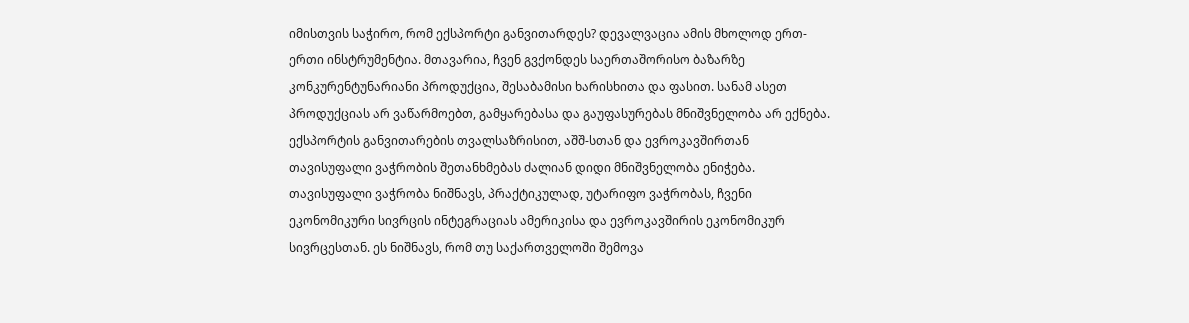იმისთვის საჭირო, რომ ექსპორტი განვითარდეს? დევალვაცია ამის მხოლოდ ერთ-ერთი ინსტრუმენტია. მთავარია, ჩვენ გვქონდეს საერთაშორისო ბაზარზე კონკურენტუნარიანი პროდუქცია, შესაბამისი ხარისხითა და ფასით. სანამ ასეთ პროდუქციას არ ვაწარმოებთ, გამყარებასა და გაუფასურებას მნიშვნელობა არ ექნება.
ექსპორტის განვითარების თვალსაზრისით, აშშ-სთან და ევროკავშირთან თავისუფალი ვაჭრობის შეთანხმებას ძალიან დიდი მნიშვნელობა ენიჭება. თავისუფალი ვაჭრობა ნიშნავს, პრაქტიკულად, უტარიფო ვაჭრობას, ჩვენი ეკონომიკური სივრცის ინტეგრაციას ამერიკისა და ევროკავშირის ეკონომიკურ სივრცესთან. ეს ნიშნავს, რომ თუ საქართველოში შემოვა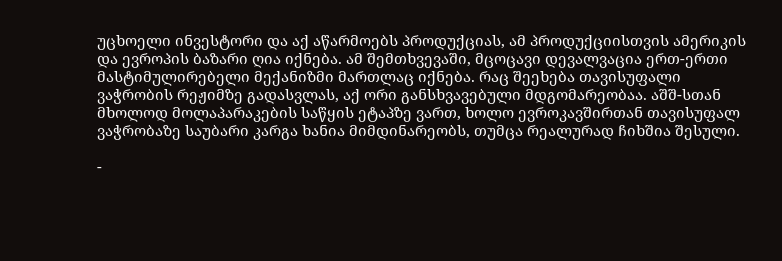უცხოელი ინვესტორი და აქ აწარმოებს პროდუქციას, ამ პროდუქციისთვის ამერიკის და ევროპის ბაზარი ღია იქნება. ამ შემთხვევაში, მცოცავი დევალვაცია ერთ-ერთი მასტიმულირებელი მექანიზმი მართლაც იქნება. რაც შეეხება თავისუფალი ვაჭრობის რეჟიმზე გადასვლას, აქ ორი განსხვავებული მდგომარეობაა. აშშ-სთან მხოლოდ მოლაპარაკების საწყის ეტაპზე ვართ, ხოლო ევროკავშირთან თავისუფალ ვაჭრობაზე საუბარი კარგა ხანია მიმდინარეობს, თუმცა რეალურად ჩიხშია შესული.

-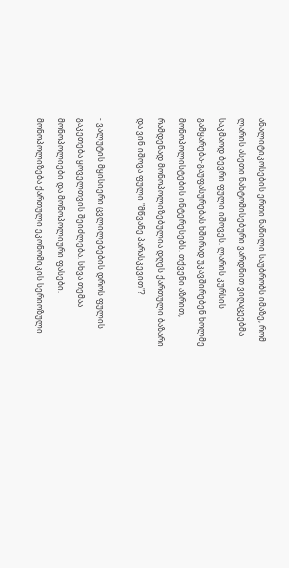ანალიტიკოსების ერთი ნაწილი საუბრობს იმაზე, რომ ლარის ასეთი ნახტომისებური ვარდნით ვიღაცეებმა საკმაოდ ბევრი ფული იშოვეს. ლარის კურსის გამყარება-გაუფასურებას ხშირად უკავშირებენ ხოლმე მონოპოლისტების ინტერესებს. თქვენი აზრით, რამდენად მონოპოლიზებულია დღეს ქართული ბაზარი და ვინ იშოვა ფული "მწვანე პარასკევით"?

- ვალუტის მყისიერი ცვლილებების დროს ფულის გაკეთება ყოველთვის შეიძლება. სხვა თემაა მონოპოლიები და მონოპოლიური ფასები. მონოპოლიზება ქართული ეკონომიკის სერიოზული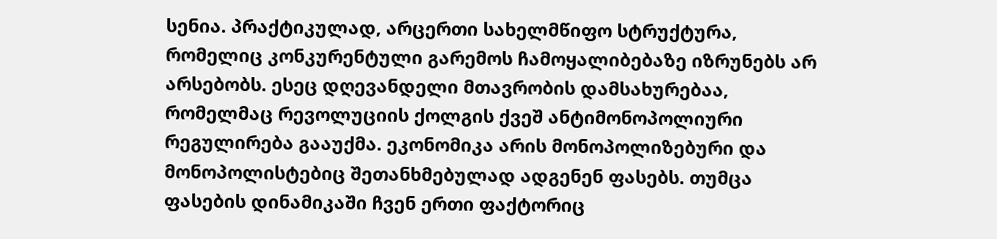სენია. პრაქტიკულად, არცერთი სახელმწიფო სტრუქტურა, რომელიც კონკურენტული გარემოს ჩამოყალიბებაზე იზრუნებს არ არსებობს. ესეც დღევანდელი მთავრობის დამსახურებაა, რომელმაც რევოლუციის ქოლგის ქვეშ ანტიმონოპოლიური რეგულირება გააუქმა. ეკონომიკა არის მონოპოლიზებური და მონოპოლისტებიც შეთანხმებულად ადგენენ ფასებს. თუმცა ფასების დინამიკაში ჩვენ ერთი ფაქტორიც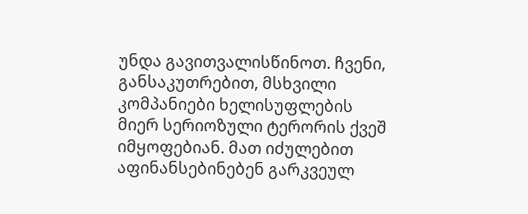უნდა გავითვალისწინოთ. ჩვენი, განსაკუთრებით, მსხვილი კომპანიები ხელისუფლების მიერ სერიოზული ტერორის ქვეშ იმყოფებიან. მათ იძულებით აფინანსებინებენ გარკვეულ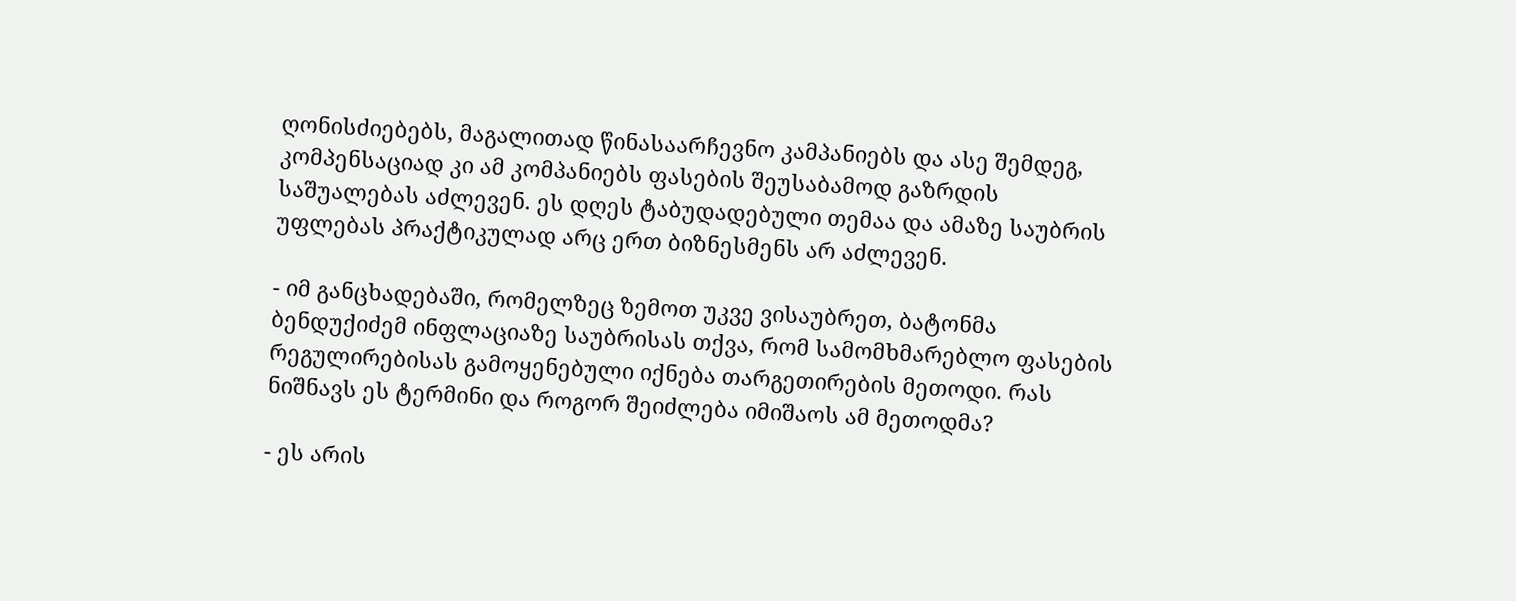ღონისძიებებს, მაგალითად წინასაარჩევნო კამპანიებს და ასე შემდეგ, კომპენსაციად კი ამ კომპანიებს ფასების შეუსაბამოდ გაზრდის საშუალებას აძლევენ. ეს დღეს ტაბუდადებული თემაა და ამაზე საუბრის უფლებას პრაქტიკულად არც ერთ ბიზნესმენს არ აძლევენ.

- იმ განცხადებაში, რომელზეც ზემოთ უკვე ვისაუბრეთ, ბატონმა ბენდუქიძემ ინფლაციაზე საუბრისას თქვა, რომ სამომხმარებლო ფასების რეგულირებისას გამოყენებული იქნება თარგეთირების მეთოდი. რას ნიშნავს ეს ტერმინი და როგორ შეიძლება იმიშაოს ამ მეთოდმა?

- ეს არის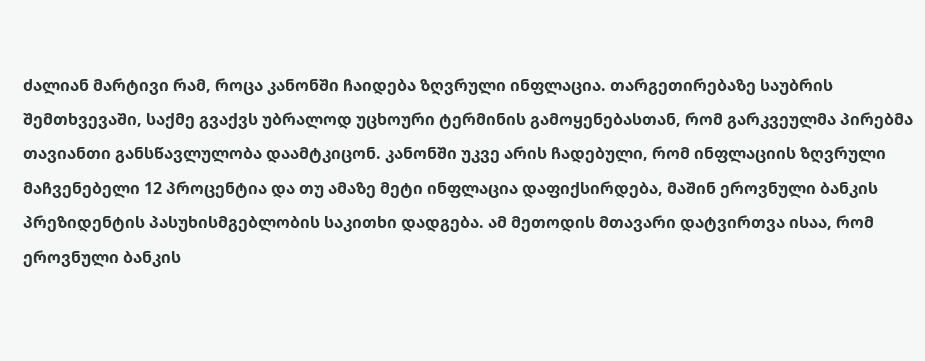ძალიან მარტივი რამ, როცა კანონში ჩაიდება ზღვრული ინფლაცია. თარგეთირებაზე საუბრის შემთხვევაში, საქმე გვაქვს უბრალოდ უცხოური ტერმინის გამოყენებასთან, რომ გარკვეულმა პირებმა თავიანთი განსწავლულობა დაამტკიცონ. კანონში უკვე არის ჩადებული, რომ ინფლაციის ზღვრული მაჩვენებელი 12 პროცენტია და თუ ამაზე მეტი ინფლაცია დაფიქსირდება, მაშინ ეროვნული ბანკის პრეზიდენტის პასუხისმგებლობის საკითხი დადგება. ამ მეთოდის მთავარი დატვირთვა ისაა, რომ ეროვნული ბანკის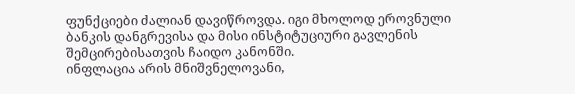ფუნქციები ძალიან დავიწროვდა. იგი მხოლოდ ეროვნული ბანკის დანგრევისა და მისი ინსტიტუციური გავლენის შემცირებისათვის ჩაიდო კანონში.
ინფლაცია არის მნიშვნელოვანი,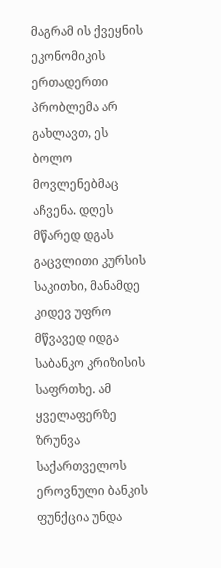მაგრამ ის ქვეყნის ეკონომიკის ერთადერთი პრობლემა არ გახლავთ, ეს ბოლო მოვლენებმაც აჩვენა. დღეს მწარედ დგას გაცვლითი კურსის საკითხი, მანამდე კიდევ უფრო მწვავედ იდგა საბანკო კრიზისის საფრთხე. ამ ყველაფერზე ზრუნვა საქართველოს ეროვნული ბანკის ფუნქცია უნდა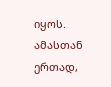იყოს.
ამასთან ერთად,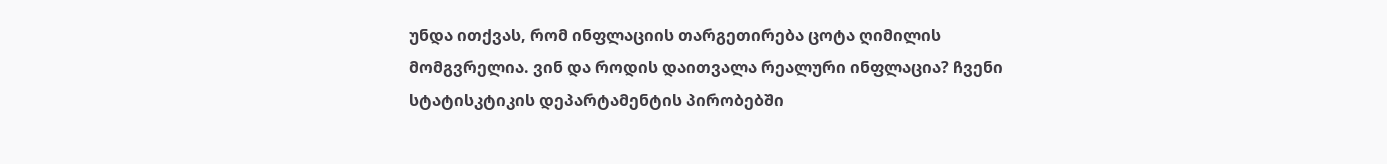უნდა ითქვას, რომ ინფლაციის თარგეთირება ცოტა ღიმილის მომგვრელია. ვინ და როდის დაითვალა რეალური ინფლაცია? ჩვენი სტატისკტიკის დეპარტამენტის პირობებში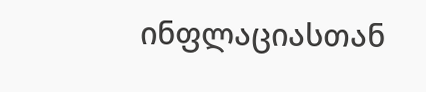ინფლაციასთან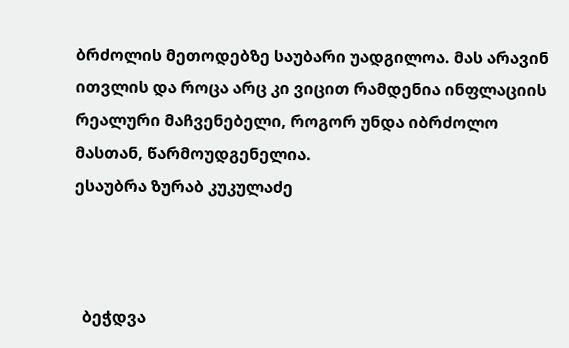ბრძოლის მეთოდებზე საუბარი უადგილოა. მას არავინ ითვლის და როცა არც კი ვიცით რამდენია ინფლაციის რეალური მაჩვენებელი, როგორ უნდა იბრძოლო მასთან, წარმოუდგენელია.
ესაუბრა ზურაბ კუკულაძე



  ბეჭდვა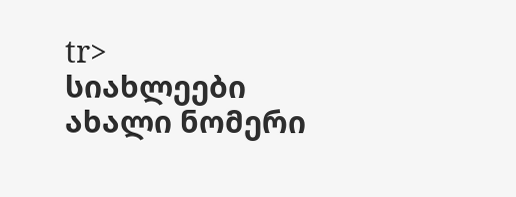tr>
სიახლეები
ახალი ნომერი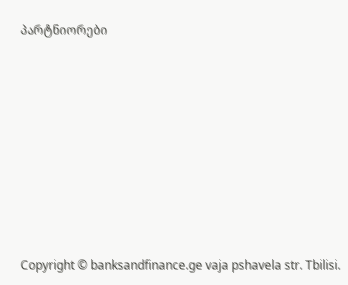პარტნიორები











Copyright © banksandfinance.ge vaja pshavela str. Tbilisi.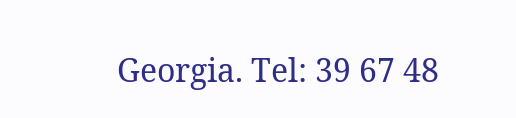Georgia. Tel: 39 67 48